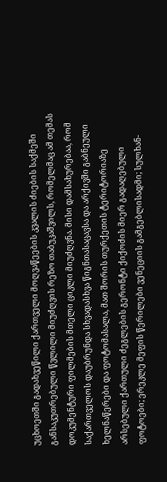უცხოეთში გადახვეწილი ქართველი მოღვაწეების კვალის ძიების საქმეში განსაკუთრებული წვლილი მიუძღვის რეზო თაბუკაშვილს, რომელმაც ამ თემას დოკუმენტური ფილმების მთელი ციკლი მიუძღვნა. მისი დამსახურებაა, რომ საქართველოს დაუბრუნდა სხვადასხვა წიგნთასაცავსა და არქივში გაბნეული ხელნაწერები და ფოტომასალა, მათ შორის თურქეთის ტერიტორიაზე არსებული ქართული ძეგლების გერონტი ქიქოძის მიერ გადაღებული ფოტოები; ერეკლე მეფის წერილები ვენეციის გამგებლისადმი; სულხან-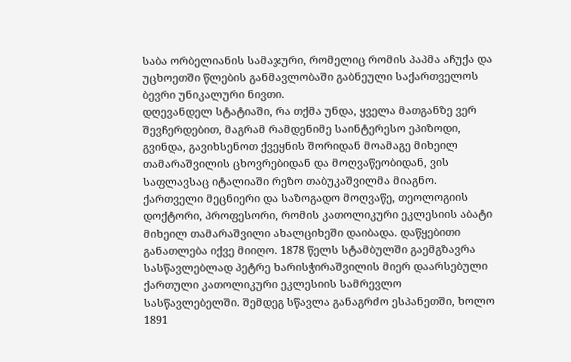საბა ორბელიანის სამაჯური, რომელიც რომის პაპმა აჩუქა და უცხოეთში წლების განმავლობაში გაბნეული საქართველოს ბევრი უნიკალური ნივთი.
დღევანდელ სტატიაში, რა თქმა უნდა, ყველა მათგანზე ვერ შევჩერდებით, მაგრამ რამდენიმე საინტერესო ეპიზოდი, გვინდა, გავიხსენოთ ქვეყნის შორიდან მოამაგე მიხეილ თამარაშვილის ცხოვრებიდან და მოღვაწეობიდან, ვის საფლავსაც იტალიაში რეზო თაბუკაშვილმა მიაგნო.
ქართველი მეცნიერი და საზოგადო მოღვაწე, თეოლოგიის დოქტორი, პროფესორი, რომის კათოლიკური ეკლესიის აბატი მიხეილ თამარაშვილი ახალციხეში დაიბადა. დაწყებითი განათლება იქვე მიიღო. 1878 წელს სტამბულში გაემგზავრა სასწავლებლად პეტრე ხარისჭირაშვილის მიერ დაარსებული ქართული კათოლიკური ეკლესიის სამრევლო სასწავლებელში. შემდეგ სწავლა განაგრძო ესპანეთში, ხოლო 1891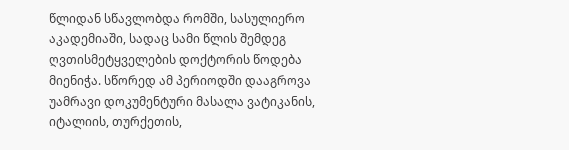წლიდან სწავლობდა რომში, სასულიერო აკადემიაში, სადაც სამი წლის შემდეგ ღვთისმეტყველების დოქტორის წოდება მიენიჭა. სწორედ ამ პერიოდში დააგროვა უამრავი დოკუმენტური მასალა ვატიკანის, იტალიის, თურქეთის,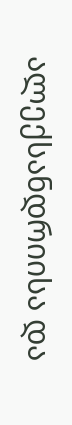ალექსანდრიისა და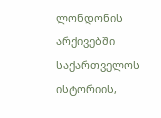ლონდონის არქივებში საქართველოს ისტორიის,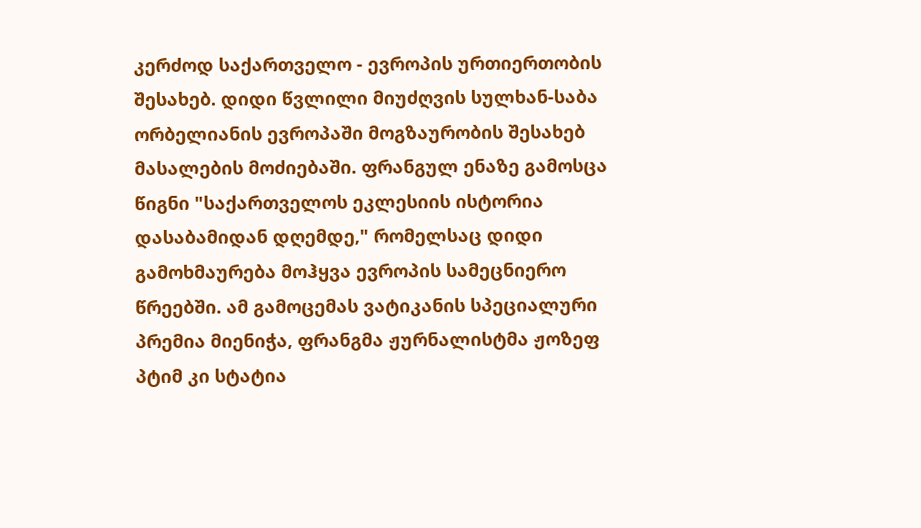კერძოდ საქართველო - ევროპის ურთიერთობის შესახებ. დიდი წვლილი მიუძღვის სულხან-საბა ორბელიანის ევროპაში მოგზაურობის შესახებ მასალების მოძიებაში. ფრანგულ ენაზე გამოსცა წიგნი "საქართველოს ეკლესიის ისტორია დასაბამიდან დღემდე," რომელსაც დიდი გამოხმაურება მოჰყვა ევროპის სამეცნიერო წრეებში. ამ გამოცემას ვატიკანის სპეციალური პრემია მიენიჭა, ფრანგმა ჟურნალისტმა ჟოზეფ პტიმ კი სტატია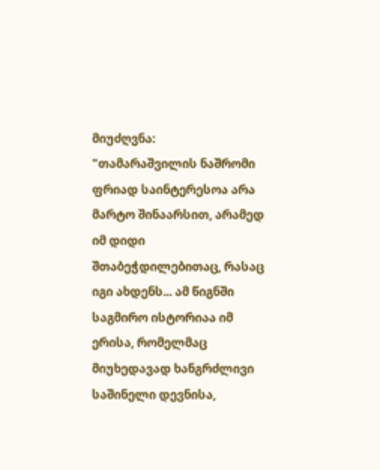მიუძღვნა:
"თამარაშვილის ნაშრომი ფრიად საინტერესოა არა მარტო შინაარსით, არამედ იმ დიდი შთაბეჭდილებითაც, რასაც იგი ახდენს... ამ წიგნში საგმირო ისტორიაა იმ ერისა, რომელმაც მიუხედავად ხანგრძლივი საშინელი დევნისა,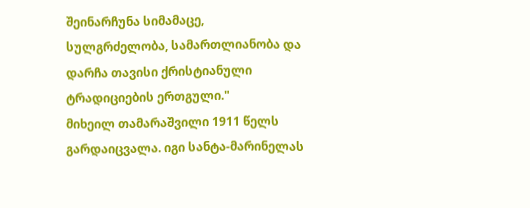შეინარჩუნა სიმამაცე, სულგრძელობა, სამართლიანობა და დარჩა თავისი ქრისტიანული ტრადიციების ერთგული."
მიხეილ თამარაშვილი 1911 წელს გარდაიცვალა. იგი სანტა-მარინელას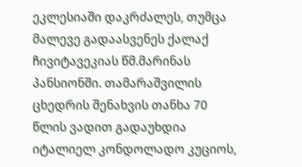ეკლესიაში დაკრძალეს, თუმცა მალევე გადაასვენეს ქალაქ ჩივიტავეკიას წმ.მარინას პანსიონში. თამარაშვილის ცხედრის შენახვის თანხა 70 წლის ვადით გადაუხდია იტალიელ კონდოლადო კუციოს,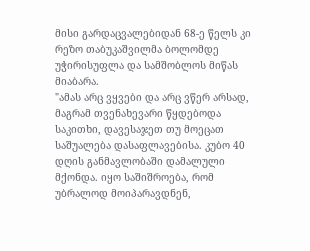მისი გარდაცვალებიდან 68-ე წელს კი რეზო თაბუკაშვილმა ბოლომდე უჭირისუფლა და სამშობლოს მიწას მიაბარა.
"ამას არც ვყვები და არც ვწერ არსად, მაგრამ თვენახევარი წყდებოდა საკითხი, დავესაჯეთ თუ მოეცათ საშუალება დასაფლავებისა. კუბო 40 დღის განმავლობაში დამალული მქონდა. იყო საშიშროება, რომ უბრალოდ მოიპარავდნენ,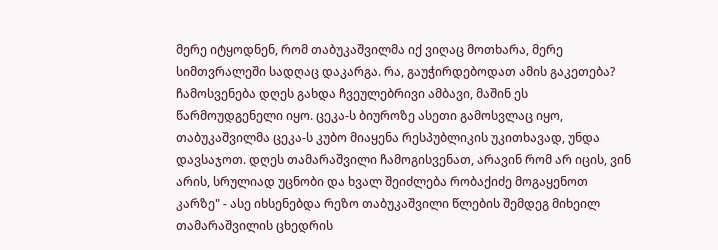მერე იტყოდნენ, რომ თაბუკაშვილმა იქ ვიღაც მოთხარა, მერე სიმთვრალეში სადღაც დაკარგა. რა, გაუჭირდებოდათ ამის გაკეთება?
ჩამოსვენება დღეს გახდა ჩვეულებრივი ამბავი, მაშინ ეს წარმოუდგენელი იყო. ცეკა-ს ბიუროზე ასეთი გამოსვლაც იყო, თაბუკაშვილმა ცეკა-ს კუბო მიაყენა რესპუბლიკის უკითხავად, უნდა დავსაჯოთ. დღეს თამარაშვილი ჩამოგისვენათ, არავინ რომ არ იცის, ვინ არის, სრულიად უცნობი და ხვალ შეიძლება რობაქიძე მოგაყენოთ კარზე" - ასე იხსენებდა რეზო თაბუკაშვილი წლების შემდეგ მიხეილ თამარაშვილის ცხედრის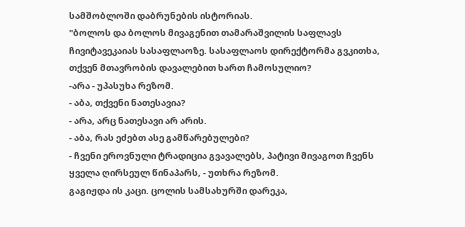სამშობლოში დაბრუნების ისტორიას.
"ბოლოს და ბოლოს მივაგენით თამარაშვილის საფლავს ჩივიტავეკაიას სასაფლაოზე. სასაფლაოს დირექტორმა გვკითხა, თქვენ მთავრობის დავალებით ხართ ჩამოსულიო?
-არა - უპასუხა რეზომ.
- აბა, თქვენი ნათესავია?
- არა, არც ნათესავი არ არის.
- აბა, რას ეძებთ ასე გამწარებულები?
- ჩვენი ეროვნული ტრადიცია გვავალებს, პატივი მივაგოთ ჩვენს ყველა ღირსეულ წინაპარს, - უთხრა რეზომ.
გაგიჟდა ის კაცი. ცოლის სამსახურში დარეკა,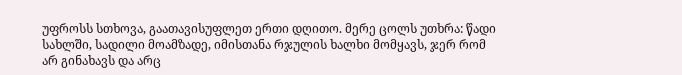უფროსს სთხოვა, გაათავისუფლეთ ერთი დღითო. მერე ცოლს უთხრა: წადი სახლში, სადილი მოამზადე, იმისთანა რჯულის ხალხი მომყავს, ჯერ რომ არ გინახავს და არც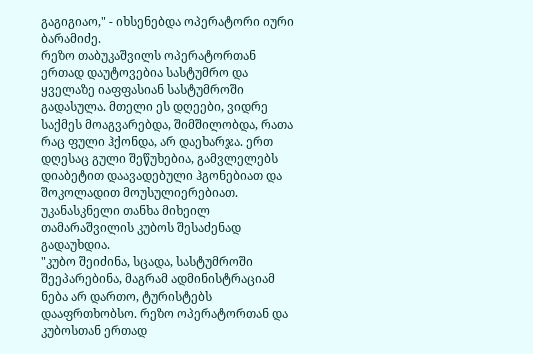გაგიგიაო," - იხსენებდა ოპერატორი იური ბარამიძე.
რეზო თაბუკაშვილს ოპერატორთან ერთად დაუტოვებია სასტუმრო და ყველაზე იაფფასიან სასტუმროში გადასულა. მთელი ეს დღეები, ვიდრე საქმეს მოაგვარებდა, შიმშილობდა, რათა რაც ფული ჰქონდა, არ დაეხარჯა. ერთ დღესაც გული შეწუხებია, გამვლელებს დიაბეტით დაავადებული ჰგონებიათ და შოკოლადით მოუსულიერებიათ. უკანასკნელი თანხა მიხეილ თამარაშვილის კუბოს შესაძენად გადაუხდია.
"კუბო შეიძინა, სცადა, სასტუმროში შეეპარებინა, მაგრამ ადმინისტრაციამ ნება არ დართო, ტურისტებს დააფრთხობსო. რეზო ოპერატორთან და კუბოსთან ერთად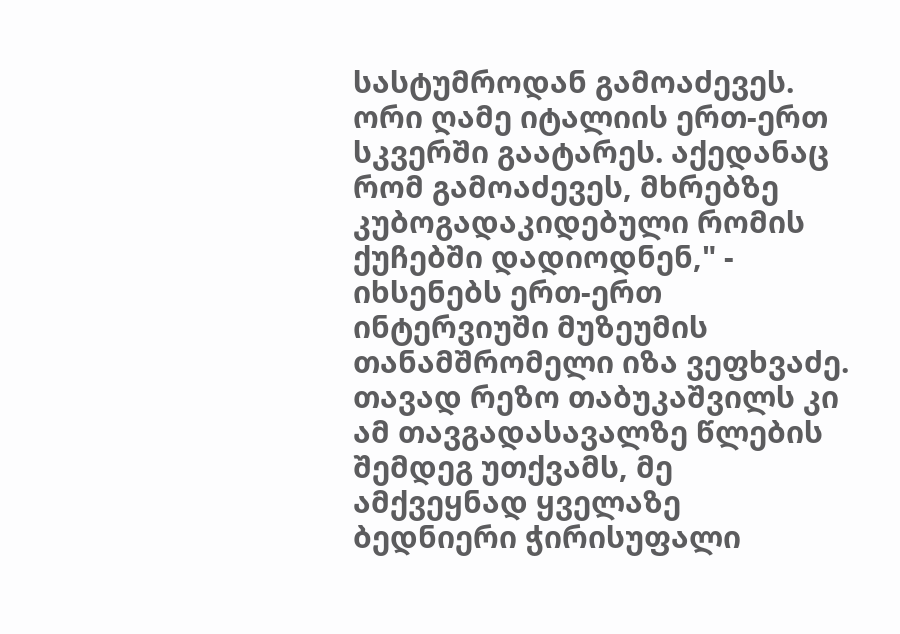სასტუმროდან გამოაძევეს. ორი ღამე იტალიის ერთ-ერთ სკვერში გაატარეს. აქედანაც რომ გამოაძევეს, მხრებზე კუბოგადაკიდებული რომის ქუჩებში დადიოდნენ," - იხსენებს ერთ-ერთ ინტერვიუში მუზეუმის თანამშრომელი იზა ვეფხვაძე.
თავად რეზო თაბუკაშვილს კი ამ თავგადასავალზე წლების შემდეგ უთქვამს, მე ამქვეყნად ყველაზე ბედნიერი ჭირისუფალი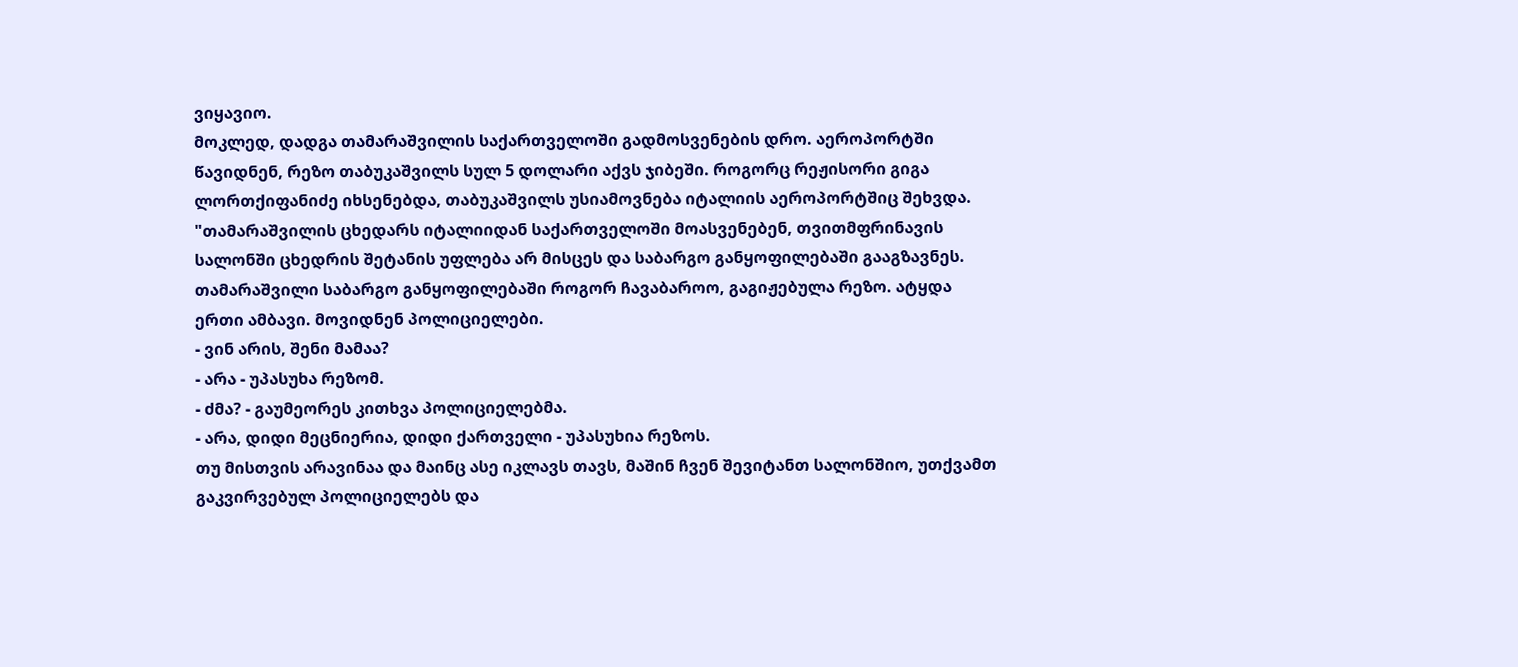ვიყავიო.
მოკლედ, დადგა თამარაშვილის საქართველოში გადმოსვენების დრო. აეროპორტში წავიდნენ, რეზო თაბუკაშვილს სულ 5 დოლარი აქვს ჯიბეში. როგორც რეჟისორი გიგა ლორთქიფანიძე იხსენებდა, თაბუკაშვილს უსიამოვნება იტალიის აეროპორტშიც შეხვდა.
"თამარაშვილის ცხედარს იტალიიდან საქართველოში მოასვენებენ, თვითმფრინავის სალონში ცხედრის შეტანის უფლება არ მისცეს და საბარგო განყოფილებაში გააგზავნეს. თამარაშვილი საბარგო განყოფილებაში როგორ ჩავაბაროო, გაგიჟებულა რეზო. ატყდა ერთი ამბავი. მოვიდნენ პოლიციელები.
- ვინ არის, შენი მამაა?
- არა - უპასუხა რეზომ.
- ძმა? - გაუმეორეს კითხვა პოლიციელებმა.
- არა, დიდი მეცნიერია, დიდი ქართველი - უპასუხია რეზოს.
თუ მისთვის არავინაა და მაინც ასე იკლავს თავს, მაშინ ჩვენ შევიტანთ სალონშიო, უთქვამთ გაკვირვებულ პოლიციელებს და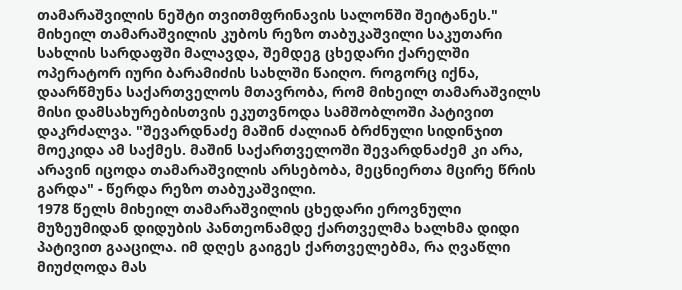თამარაშვილის ნეშტი თვითმფრინავის სალონში შეიტანეს."
მიხეილ თამარაშვილის კუბოს რეზო თაბუკაშვილი საკუთარი სახლის სარდაფში მალავდა, შემდეგ ცხედარი ქარელში ოპერატორ იური ბარამიძის სახლში წაიღო. როგორც იქნა, დაარწმუნა საქართველოს მთავრობა, რომ მიხეილ თამარაშვილს მისი დამსახურებისთვის ეკუთვნოდა სამშობლოში პატივით დაკრძალვა. "შევარდნაძე მაშინ ძალიან ბრძნული სიდინჯით მოეკიდა ამ საქმეს. მაშინ საქართველოში შევარდნაძემ კი არა, არავინ იცოდა თამარაშვილის არსებობა, მეცნიერთა მცირე წრის გარდა" - წერდა რეზო თაბუკაშვილი.
1978 წელს მიხეილ თამარაშვილის ცხედარი ეროვნული მუზეუმიდან დიდუბის პანთეონამდე ქართველმა ხალხმა დიდი პატივით გააცილა. იმ დღეს გაიგეს ქართველებმა, რა ღვაწლი მიუძღოდა მას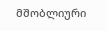მშობლიური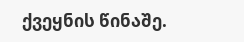ქვეყნის წინაშე.